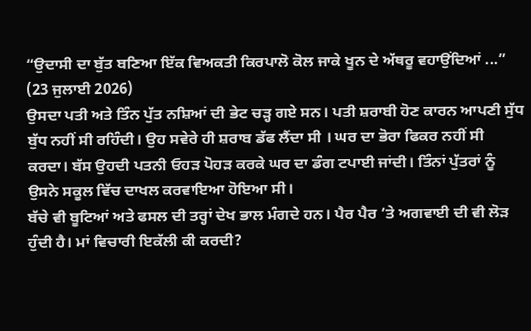“ਉਦਾਸੀ ਦਾ ਬੁੱਤ ਬਣਿਆ ਇੱਕ ਵਿਅਕਤੀ ਕਿਰਪਾਲੋ ਕੋਲ ਜਾਕੇ ਖੂਨ ਦੇ ਅੱਥਰੂ ਵਹਾਉਂਦਿਆਂ ...”
(23 ਜੁਲਾਈ 2026)
ਉਸਦਾ ਪਤੀ ਅਤੇ ਤਿੰਨ ਪੁੱਤ ਨਸ਼ਿਆਂ ਦੀ ਭੇਟ ਚੜ੍ਹ ਗਏ ਸਨ। ਪਤੀ ਸ਼ਰਾਬੀ ਹੋਣ ਕਾਰਨ ਆਪਣੀ ਸੁੱਧ ਬੁੱਧ ਨਹੀਂ ਸੀ ਰਹਿੰਦੀ। ਉਹ ਸਵੇਰੇ ਹੀ ਸ਼ਰਾਬ ਡੱਫ ਲੈਂਦਾ ਸੀ । ਘਰ ਦਾ ਭੋਰਾ ਫਿਕਰ ਨਹੀਂ ਸੀ ਕਰਦਾ। ਬੱਸ ਉਹਦੀ ਪਤਨੀ ਓਹੜ ਪੋਹੜ ਕਰਕੇ ਘਰ ਦਾ ਡੰਗ ਟਪਾਈ ਜਾਂਦੀ। ਤਿੰਨਾਂ ਪੁੱਤਰਾਂ ਨੂੰ ਉਸਨੇ ਸਕੂਲ ਵਿੱਚ ਦਾਖਲ ਕਰਵਾਇਆ ਹੋਇਆ ਸੀ।
ਬੱਚੇ ਵੀ ਬੂਟਿਆਂ ਅਤੇ ਫਸਲ ਦੀ ਤਰ੍ਹਾਂ ਦੇਖ ਭਾਲ ਮੰਗਦੇ ਹਨ। ਪੈਰ ਪੈਰ ’ਤੇ ਅਗਵਾਈ ਦੀ ਵੀ ਲੋੜ ਹੁੰਦੀ ਹੈ। ਮਾਂ ਵਿਚਾਰੀ ਇਕੱਲੀ ਕੀ ਕਰਦੀ?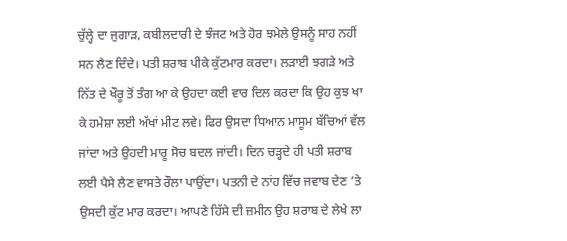ਚੁੱਲ੍ਹੇ ਦਾ ਜੁਗਾੜ, ਕਬੀਲਦਾਰੀ ਦੇ ਝੰਜਟ ਅਤੇ ਹੋਰ ਝਮੇਲੇ ਉਸਨੂੰ ਸਾਹ ਨਹੀਂ ਸਨ ਲੈਣ ਦਿੰਦੇ। ਪਤੀ ਸ਼ਰਾਬ ਪੀਕੇ ਕੁੱਟਮਾਰ ਕਰਦਾ। ਲੜਾਈ ਝਗੜੇ ਅਤੇ ਨਿੱਤ ਦੇ ਖੌਰੂ ਤੋਂ ਤੰਗ ਆ ਕੇ ਉਹਦਾ ਕਈ ਵਾਰ ਦਿਲ ਕਰਦਾ ਕਿ ਉਹ ਕੁਝ ਖਾ ਕੇ ਹਮੇਸ਼ਾ ਲਈ ਅੱਖਾਂ ਮੀਟ ਲਵੇ। ਫਿਰ ਉਸਦਾ ਧਿਆਨ ਮਾਸੂਮ ਬੱਚਿਆਂ ਵੱਲ ਜਾਂਦਾ ਅਤੇ ਉਹਦੀ ਮਾਰੂ ਸੋਚ ਬਦਲ ਜਾਂਦੀ। ਦਿਨ ਚੜ੍ਹਦੇ ਹੀ ਪਤੀ ਸ਼ਰਾਬ ਲਈ ਪੈਸੇ ਲੈਣ ਵਾਸਤੇ ਰੌਲਾ ਪਾਉਂਦਾ। ਪਤਨੀ ਦੇ ਨਾਂਹ ਵਿੱਚ ਜਵਾਬ ਦੇਣ ’ਤੇ ਉਸਦੀ ਕੁੱਟ ਮਾਰ ਕਰਦਾ। ਆਪਣੇ ਹਿੱਸੇ ਦੀ ਜ਼ਮੀਨ ਉਹ ਸ਼ਰਾਬ ਦੇ ਲੇਖੇ ਲਾ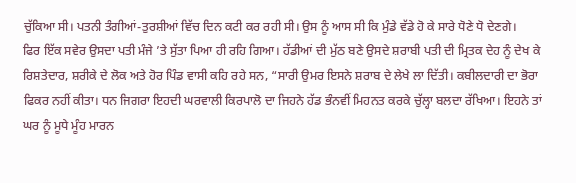ਚੁੱਕਿਆ ਸੀ। ਪਤਨੀ ਤੰਗੀਆਂ-ਤੁਰਸ਼ੀਆਂ ਵਿੱਚ ਦਿਨ ਕਟੀ ਕਰ ਰਹੀ ਸੀ। ਉਸ ਨੂੰ ਆਸ ਸੀ ਕਿ ਮੁੰਡੇ ਵੱਡੇ ਹੋ ਕੇ ਸਾਰੇ ਧੋਣੇ ਧੋ ਦੇਣਗੇ।
ਫਿਰ ਇੱਕ ਸਵੇਰ ਉਸਦਾ ਪਤੀ ਮੰਜੇ ’ਤੇ ਸੁੱਤਾ ਪਿਆ ਹੀ ਰਹਿ ਗਿਆ। ਹੱਡੀਆਂ ਦੀ ਮੁੱਠ ਬਣੇ ਉਸਦੇ ਸ਼ਰਾਬੀ ਪਤੀ ਦੀ ਮ੍ਰਿਤਕ ਦੇਹ ਨੂੰ ਦੇਖ ਕੇ ਰਿਸ਼ਤੇਦਾਰ, ਸ਼ਰੀਕੇ ਦੇ ਲੋਕ ਅਤੇ ਹੋਰ ਪਿੰਡ ਵਾਸੀ ਕਹਿ ਰਹੇ ਸਨ, “ਸਾਰੀ ਉਮਰ ਇਸਨੇ ਸ਼ਰਾਬ ਦੇ ਲੇਖੇ ਲਾ ਦਿੱਤੀ। ਕਬੀਲਦਾਰੀ ਦਾ ਭੋਰਾ ਫਿਕਰ ਨਹੀਂ ਕੀਤਾ। ਧਨ ਜਿਗਰਾ ਇਹਦੀ ਘਰਵਾਲੀ ਕਿਰਪਾਲੋ ਦਾ ਜਿਹਨੇ ਹੱਡ ਭੰਨਵੀਂ ਮਿਹਨਤ ਕਰਕੇ ਚੁੱਲ੍ਹਾ ਬਲਦਾ ਰੱਖਿਆ। ਇਹਨੇ ਤਾਂ ਘਰ ਨੂੰ ਮੂਧੇ ਮੂੰਹ ਮਾਰਨ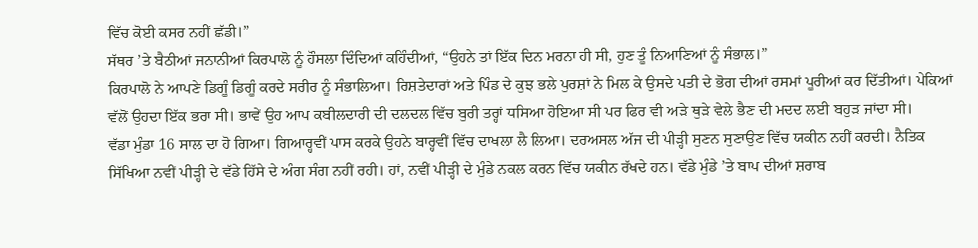ਵਿੱਚ ਕੋਈ ਕਸਰ ਨਹੀਂ ਛੱਡੀ।”
ਸੱਥਰ ’ਤੇ ਬੈਠੀਆਂ ਜਨਾਨੀਆਂ ਕਿਰਪਾਲੋ ਨੂੰ ਹੌਸਲਾ ਦਿੰਦਿਆਂ ਕਹਿੰਦੀਆਂ, “ਉਹਨੇ ਤਾਂ ਇੱਕ ਦਿਨ ਮਰਨਾ ਹੀ ਸੀ, ਹੁਣ ਤੂੰ ਨਿਆਣਿਆਂ ਨੂੰ ਸੰਭਾਲ।”
ਕਿਰਪਾਲੋ ਨੇ ਆਪਣੇ ਡਿਗੂੰ ਡਿਗੂੰ ਕਰਦੇ ਸਰੀਰ ਨੂੰ ਸੰਭਾਲਿਆ। ਰਿਸ਼ਤੇਦਾਰਾਂ ਅਤੇ ਪਿੰਡ ਦੇ ਕੁਝ ਭਲੇ ਪੁਰਸ਼ਾਂ ਨੇ ਮਿਲ ਕੇ ਉਸਦੇ ਪਤੀ ਦੇ ਭੋਗ ਦੀਆਂ ਰਸਮਾਂ ਪੂਰੀਆਂ ਕਰ ਦਿੱਤੀਆਂ। ਪੇਕਿਆਂ ਵੱਲੋਂ ਉਹਦਾ ਇੱਕ ਭਰਾ ਸੀ। ਭਾਵੇਂ ਉਹ ਆਪ ਕਬੀਲਦਾਰੀ ਦੀ ਦਲਦਲ ਵਿੱਚ ਬੁਰੀ ਤਰ੍ਹਾਂ ਧਸਿਆ ਹੋਇਆ ਸੀ ਪਰ ਫਿਰ ਵੀ ਅੜੇ ਥੁੜੇ ਵੇਲੇ ਭੈਣ ਦੀ ਮਦਦ ਲਈ ਬਹੁੜ ਜਾਂਦਾ ਸੀ।
ਵੱਡਾ ਮੁੰਡਾ 16 ਸਾਲ ਦਾ ਹੋ ਗਿਆ। ਗਿਆਰ੍ਹਵੀਂ ਪਾਸ ਕਰਕੇ ਉਹਨੇ ਬਾਰ੍ਹਵੀਂ ਵਿੱਚ ਦਾਖਲਾ ਲੈ ਲਿਆ। ਦਰਅਸਲ ਅੱਜ ਦੀ ਪੀੜ੍ਹੀ ਸੁਣਨ ਸੁਣਾਉਣ ਵਿੱਚ ਯਕੀਨ ਨਹੀਂ ਕਰਦੀ। ਨੈਤਿਕ ਸਿੱਖਿਆ ਨਵੀਂ ਪੀੜ੍ਹੀ ਦੇ ਵੱਡੇ ਹਿੱਸੇ ਦੇ ਅੰਗ ਸੰਗ ਨਹੀਂ ਰਹੀ। ਹਾਂ, ਨਵੀਂ ਪੀੜ੍ਹੀ ਦੇ ਮੁੰਡੇ ਨਕਲ ਕਰਨ ਵਿੱਚ ਯਕੀਨ ਰੱਖਦੇ ਹਨ। ਵੱਡੇ ਮੁੰਡੇ ’ਤੇ ਬਾਪ ਦੀਆਂ ਸ਼ਰਾਬ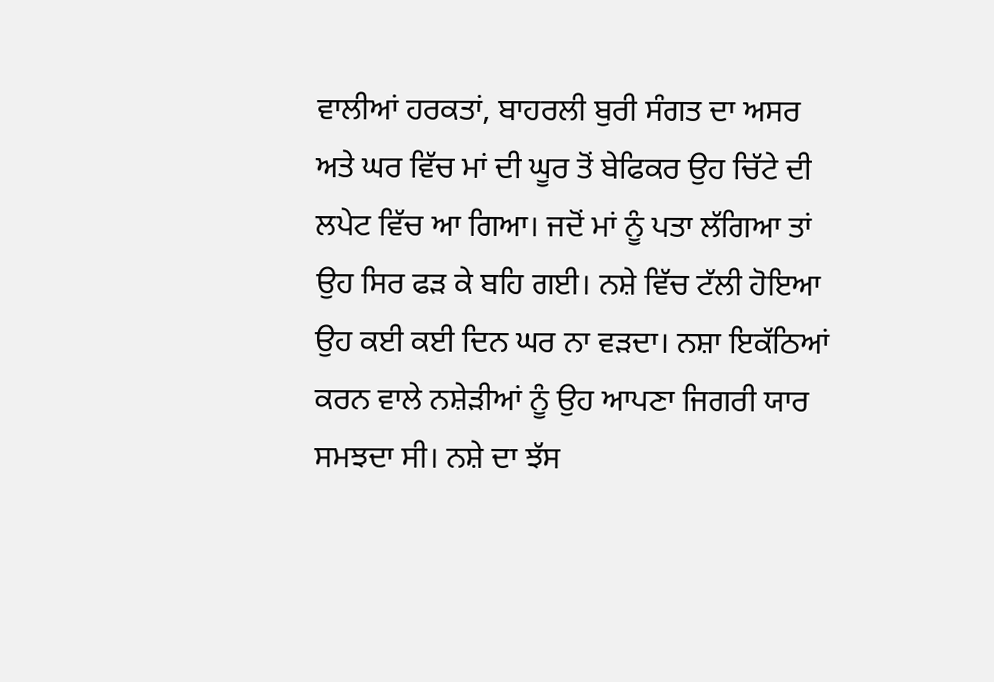ਵਾਲੀਆਂ ਹਰਕਤਾਂ, ਬਾਹਰਲੀ ਬੁਰੀ ਸੰਗਤ ਦਾ ਅਸਰ ਅਤੇ ਘਰ ਵਿੱਚ ਮਾਂ ਦੀ ਘੂਰ ਤੋਂ ਬੇਫਿਕਰ ਉਹ ਚਿੱਟੇ ਦੀ ਲਪੇਟ ਵਿੱਚ ਆ ਗਿਆ। ਜਦੋਂ ਮਾਂ ਨੂੰ ਪਤਾ ਲੱਗਿਆ ਤਾਂ ਉਹ ਸਿਰ ਫੜ ਕੇ ਬਹਿ ਗਈ। ਨਸ਼ੇ ਵਿੱਚ ਟੱਲੀ ਹੋਇਆ ਉਹ ਕਈ ਕਈ ਦਿਨ ਘਰ ਨਾ ਵੜਦਾ। ਨਸ਼ਾ ਇਕੱਠਿਆਂ ਕਰਨ ਵਾਲੇ ਨਸ਼ੇੜੀਆਂ ਨੂੰ ਉਹ ਆਪਣਾ ਜਿਗਰੀ ਯਾਰ ਸਮਝਦਾ ਸੀ। ਨਸ਼ੇ ਦਾ ਝੱਸ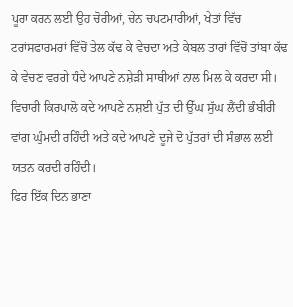ਪੂਰਾ ਕਰਨ ਲਈ ਉਹ ਚੋਰੀਆਂ, ਚੇਨ ਚਪਟਮਾਰੀਆਂ, ਖੇਤਾਂ ਵਿੱਚ ਟਰਾਂਸਫਾਰਮਰਾਂ ਵਿੱਚੋਂ ਤੇਲ ਕੱਢ ਕੇ ਵੇਚਦਾ ਅਤੇ ਕੇਬਲ ਤਾਰਾਂ ਵਿੱਚੋਂ ਤਾਂਬਾ ਕੱਢ ਕੇ ਵੇਚਣ ਵਰਗੇ ਧੰਦੇ ਆਪਣੇ ਨਸ਼ੇੜੀ ਸਾਥੀਆਂ ਨਾਲ ਮਿਲ ਕੇ ਕਰਦਾ ਸੀ। ਵਿਚਾਰੀ ਕਿਰਪਾਲੋ ਕਦੇ ਆਪਣੇ ਨਸ਼ਈ ਪੁੱਤ ਦੀ ਉੱਘ ਸੁੱਘ ਲੈਂਦੀ ਭੰਬੀਰੀ ਵਾਂਗ ਘੁੰਮਦੀ ਰਹਿੰਦੀ ਅਤੇ ਕਦੇ ਆਪਣੇ ਦੂਜੇ ਦੋ ਪੁੱਤਰਾਂ ਦੀ ਸੰਭਾਲ ਲਈ ਯਤਨ ਕਰਦੀ ਰਹਿੰਦੀ।
ਫਿਰ ਇੱਕ ਦਿਨ ਭਾਣਾ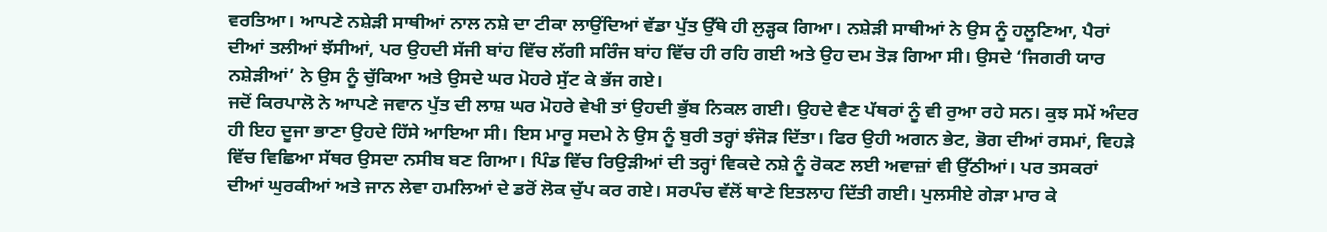ਵਰਤਿਆ। ਆਪਣੇ ਨਸ਼ੇੜੀ ਸਾਥੀਆਂ ਨਾਲ ਨਸ਼ੇ ਦਾ ਟੀਕਾ ਲਾਉਂਦਿਆਂ ਵੱਡਾ ਪੁੱਤ ਉੱਥੇ ਹੀ ਲੁੜ੍ਹਕ ਗਿਆ। ਨਸ਼ੇੜੀ ਸਾਥੀਆਂ ਨੇ ਉਸ ਨੂੰ ਹਲੂਣਿਆ, ਪੈਰਾਂ ਦੀਆਂ ਤਲੀਆਂ ਝੱਸੀਆਂ, ਪਰ ਉਹਦੀ ਸੱਜੀ ਬਾਂਹ ਵਿੱਚ ਲੱਗੀ ਸਰਿੰਜ ਬਾਂਹ ਵਿੱਚ ਹੀ ਰਹਿ ਗਈ ਅਤੇ ਉਹ ਦਮ ਤੋੜ ਗਿਆ ਸੀ। ਉਸਦੇ ‘ਜਿਗਰੀ ਯਾਰ ਨਸ਼ੇੜੀਆਂ’ ਨੇ ਉਸ ਨੂੰ ਚੁੱਕਿਆ ਅਤੇ ਉਸਦੇ ਘਰ ਮੋਹਰੇ ਸੁੱਟ ਕੇ ਭੱਜ ਗਏ।
ਜਦੋਂ ਕਿਰਪਾਲੋ ਨੇ ਆਪਣੇ ਜਵਾਨ ਪੁੱਤ ਦੀ ਲਾਸ਼ ਘਰ ਮੋਹਰੇ ਵੇਖੀ ਤਾਂ ਉਹਦੀ ਭੁੱਬ ਨਿਕਲ ਗਈ। ਉਹਦੇ ਵੈਣ ਪੱਥਰਾਂ ਨੂੰ ਵੀ ਰੁਆ ਰਹੇ ਸਨ। ਕੁਝ ਸਮੇਂ ਅੰਦਰ ਹੀ ਇਹ ਦੂਜਾ ਭਾਣਾ ਉਹਦੇ ਹਿੱਸੇ ਆਇਆ ਸੀ। ਇਸ ਮਾਰੂ ਸਦਮੇ ਨੇ ਉਸ ਨੂੰ ਬੁਰੀ ਤਰ੍ਹਾਂ ਝੰਜੋੜ ਦਿੱਤਾ। ਫਿਰ ਉਹੀ ਅਗਨ ਭੇਟ, ਭੋਗ ਦੀਆਂ ਰਸਮਾਂ, ਵਿਹੜੇ ਵਿੱਚ ਵਿਛਿਆ ਸੱਥਰ ਉਸਦਾ ਨਸੀਬ ਬਣ ਗਿਆ। ਪਿੰਡ ਵਿੱਚ ਰਿਉੜੀਆਂ ਦੀ ਤਰ੍ਹਾਂ ਵਿਕਦੇ ਨਸ਼ੇ ਨੂੰ ਰੋਕਣ ਲਈ ਅਵਾਜ਼ਾਂ ਵੀ ਉੱਠੀਆਂ। ਪਰ ਤਸਕਰਾਂ ਦੀਆਂ ਘੁਰਕੀਆਂ ਅਤੇ ਜਾਨ ਲੇਵਾ ਹਮਲਿਆਂ ਦੇ ਡਰੋਂ ਲੋਕ ਚੁੱਪ ਕਰ ਗਏ। ਸਰਪੰਚ ਵੱਲੋਂ ਥਾਣੇ ਇਤਲਾਹ ਦਿੱਤੀ ਗਈ। ਪੁਲਸੀਏ ਗੇੜਾ ਮਾਰ ਕੇ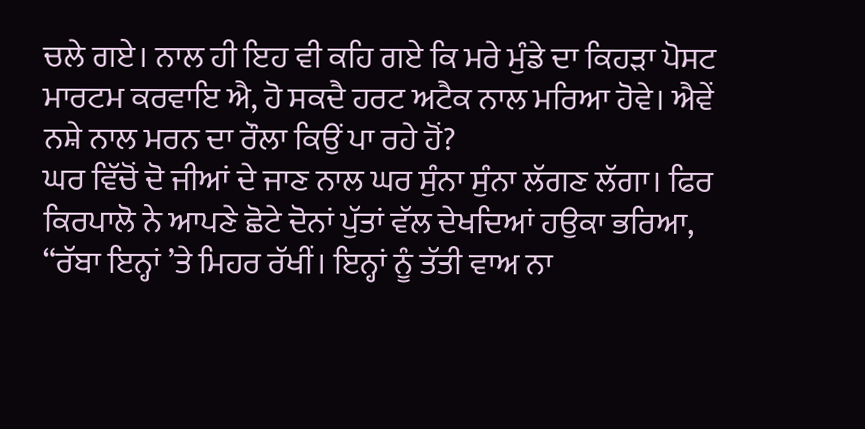ਚਲੇ ਗਏ। ਨਾਲ ਹੀ ਇਹ ਵੀ ਕਹਿ ਗਏ ਕਿ ਮਰੇ ਮੁੰਡੇ ਦਾ ਕਿਹੜਾ ਪੋਸਟ ਮਾਰਟਮ ਕਰਵਾਇ ਐ, ਹੋ ਸਕਦੈ ਹਰਟ ਅਟੈਕ ਨਾਲ ਮਰਿਆ ਹੋਵੇ। ਐਵੇਂ ਨਸ਼ੇ ਨਾਲ ਮਰਨ ਦਾ ਰੌਲਾ ਕਿਉਂ ਪਾ ਰਹੇ ਹੋਂ?
ਘਰ ਵਿੱਚੋਂ ਦੋ ਜੀਆਂ ਦੇ ਜਾਣ ਨਾਲ ਘਰ ਸੁੰਨਾ ਸੁੰਨਾ ਲੱਗਣ ਲੱਗਾ। ਫਿਰ ਕਿਰਪਾਲੋ ਨੇ ਆਪਣੇ ਛੋਟੇ ਦੋਨਾਂ ਪੁੱਤਾਂ ਵੱਲ ਦੇਖਦਿਆਂ ਹਉਕਾ ਭਰਿਆ, “ਰੱਬਾ ਇਨ੍ਹਾਂ ’ਤੇ ਮਿਹਰ ਰੱਖੀਂ। ਇਨ੍ਹਾਂ ਨੂੰ ਤੱਤੀ ਵਾਅ ਨਾ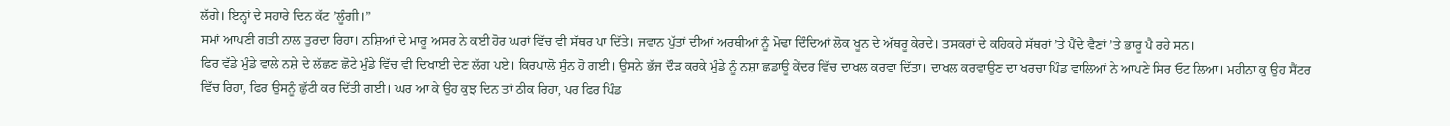ਲੱਗੇ। ਇਨ੍ਹਾਂ ਦੇ ਸਹਾਰੇ ਦਿਨ ਕੱਟ ’ਲੂੰਗੀ।”
ਸਮਾਂ ਆਪਣੀ ਗਤੀ ਨਾਲ ਤੁਰਦਾ ਰਿਹਾ। ਨਸ਼ਿਆਂ ਦੇ ਮਾਰੂ ਅਸਰ ਨੇ ਕਈ ਹੋਰ ਘਰਾਂ ਵਿੱਚ ਵੀ ਸੱਥਰ ਪਾ ਦਿੱਤੇ। ਜਵਾਨ ਪੁੱਤਾਂ ਦੀਆਂ ਅਰਥੀਆਂ ਨੂੰ ਮੋਢਾ ਦਿੰਦਿਆਂ ਲੋਕ ਖੂਨ ਦੇ ਅੱਥਰੂ ਕੇਰਦੇ। ਤਸਕਰਾਂ ਦੇ ਕਹਿਕਹੇ ਸੱਥਰਾਂ ’ਤੇ ਪੈਂਦੇ ਵੈਣਾਂ ’ਤੇ ਭਾਰੂ ਪੈ ਰਹੇ ਸਨ।
ਫਿਰ ਵੱਡੇ ਮੁੰਡੇ ਵਾਲੇ ਨਸ਼ੇ ਦੇ ਲੱਛਣ ਛੋਟੇ ਮੁੰਡੇ ਵਿੱਚ ਵੀ ਦਿਖਾਈ ਦੇਣ ਲੱਗ ਪਏ। ਕਿਰਪਾਲੋ ਸੁੰਨ ਹੋ ਗਈ। ਉਸਨੇ ਭੱਜ ਦੌੜ ਕਰਕੇ ਮੁੰਡੇ ਨੂੰ ਨਸ਼ਾ ਛਡਾਊ ਕੇਂਦਰ ਵਿੱਚ ਦਾਖਲ ਕਰਵਾ ਦਿੱਤਾ। ਦਾਖਲ ਕਰਵਾਉਣ ਦਾ ਖਰਚਾ ਪਿੰਡ ਵਾਲਿਆਂ ਨੇ ਆਪਣੇ ਸਿਰ ਓਟ ਲਿਆ। ਮਹੀਨਾ ਕੁ ਉਹ ਸੈਂਟਰ ਵਿੱਚ ਰਿਹਾ, ਫਿਰ ਉਸਨੂੰ ਛੁੱਟੀ ਕਰ ਦਿੱਤੀ ਗਈ। ਘਰ ਆ ਕੇ ਉਹ ਕੁਝ ਦਿਨ ਤਾਂ ਠੀਕ ਰਿਹਾ, ਪਰ ਫਿਰ ਪਿੰਡ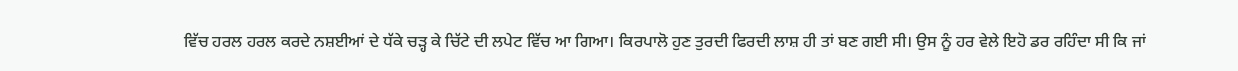ਵਿੱਚ ਹਰਲ ਹਰਲ ਕਰਦੇ ਨਸ਼ਈਆਂ ਦੇ ਧੱਕੇ ਚੜ੍ਹ ਕੇ ਚਿੱਟੇ ਦੀ ਲਪੇਟ ਵਿੱਚ ਆ ਗਿਆ। ਕਿਰਪਾਲੋ ਹੁਣ ਤੁਰਦੀ ਫਿਰਦੀ ਲਾਸ਼ ਹੀ ਤਾਂ ਬਣ ਗਈ ਸੀ। ਉਸ ਨੂੰ ਹਰ ਵੇਲੇ ਇਹੋ ਡਰ ਰਹਿੰਦਾ ਸੀ ਕਿ ਜਾਂ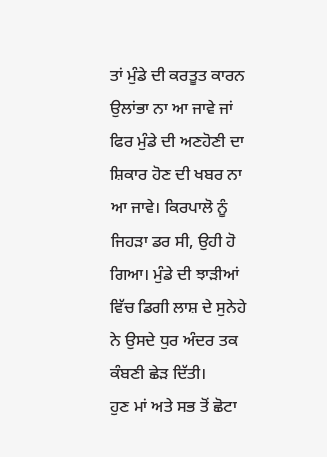ਤਾਂ ਮੁੰਡੇ ਦੀ ਕਰਤੂਤ ਕਾਰਨ ਉਲਾਂਭਾ ਨਾ ਆ ਜਾਵੇ ਜਾਂ ਫਿਰ ਮੁੰਡੇ ਦੀ ਅਣਹੋਣੀ ਦਾ ਸ਼ਿਕਾਰ ਹੋਣ ਦੀ ਖਬਰ ਨਾ ਆ ਜਾਵੇ। ਕਿਰਪਾਲੋ ਨੂੰ ਜਿਹੜਾ ਡਰ ਸੀ, ਉਹੀ ਹੋ ਗਿਆ। ਮੁੰਡੇ ਦੀ ਝਾੜੀਆਂ ਵਿੱਚ ਡਿਗੀ ਲਾਸ਼ ਦੇ ਸੁਨੇਹੇ ਨੇ ਉਸਦੇ ਧੁਰ ਅੰਦਰ ਤਕ ਕੰਬਣੀ ਛੇੜ ਦਿੱਤੀ।
ਹੁਣ ਮਾਂ ਅਤੇ ਸਭ ਤੋਂ ਛੋਟਾ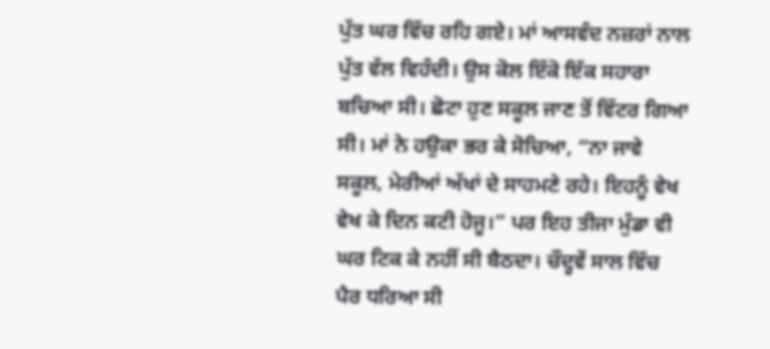ਪੁੱਤ ਘਰ ਵਿੱਚ ਰਹਿ ਗਏ। ਮਾਂ ਆਸਵੰਦ ਨਜ਼ਰਾਂ ਨਾਲ ਪੁੱਤ ਵੱਲ ਵਿਹੰਦੀ। ਉਸ ਕੋਲ ਇੱਕੋ ਇੱਕ ਸਹਾਰਾ ਬਚਿਆ ਸੀ। ਛੋਟਾ ਹੁਣ ਸਕੂਲ ਜਾਣ ਤੋਂ ਵਿੱਟਰ ਗਿਆ ਸੀ। ਮਾਂ ਨੇ ਹਉਕਾ ਭਰ ਕੇ ਸੋਚਿਆ, “ਨਾ ਜਾਵੇ ਸਕੂਲ, ਮੇਰੀਆਂ ਅੱਖਾਂ ਦੇ ਸਾਹਮਣੇ ਰਹੇ। ਇਹਨੂੰ ਵੇਖ ਵੇਖ ਕੇ ਦਿਨ ਕਟੀ ਹੋਜੂ।” ਪਰ ਇਹ ਤੀਜਾ ਮੁੰਡਾ ਵੀ ਘਰ ਟਿਕ ਕੇ ਨਹੀਂ ਸੀ ਬੈਠਦਾ। ਚੌਦ੍ਹਵੇਂ ਸਾਲ ਵਿੱਚ ਪੈਰ ਧਰਿਆ ਸੀ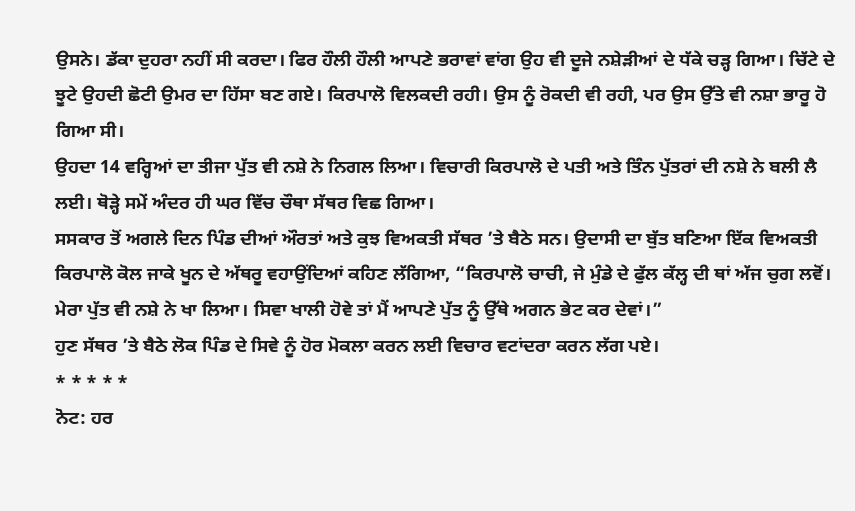ਉਸਨੇ। ਡੱਕਾ ਦੁਹਰਾ ਨਹੀਂ ਸੀ ਕਰਦਾ। ਫਿਰ ਹੌਲੀ ਹੌਲੀ ਆਪਣੇ ਭਰਾਵਾਂ ਵਾਂਗ ਉਹ ਵੀ ਦੂਜੇ ਨਸ਼ੇੜੀਆਂ ਦੇ ਧੱਕੇ ਚੜ੍ਹ ਗਿਆ। ਚਿੱਟੇ ਦੇ ਝੂਟੇ ਉਹਦੀ ਛੋਟੀ ਉਮਰ ਦਾ ਹਿੱਸਾ ਬਣ ਗਏ। ਕਿਰਪਾਲੋ ਵਿਲਕਦੀ ਰਹੀ। ਉਸ ਨੂੰ ਰੋਕਦੀ ਵੀ ਰਹੀ, ਪਰ ਉਸ ਉੱਤੇ ਵੀ ਨਸ਼ਾ ਭਾਰੂ ਹੋ ਗਿਆ ਸੀ।
ਉਹਦਾ 14 ਵਰ੍ਹਿਆਂ ਦਾ ਤੀਜਾ ਪੁੱਤ ਵੀ ਨਸ਼ੇ ਨੇ ਨਿਗਲ ਲਿਆ। ਵਿਚਾਰੀ ਕਿਰਪਾਲੋ ਦੇ ਪਤੀ ਅਤੇ ਤਿੰਨ ਪੁੱਤਰਾਂ ਦੀ ਨਸ਼ੇ ਨੇ ਬਲੀ ਲੈ ਲਈ। ਥੋੜ੍ਹੇ ਸਮੇਂ ਅੰਦਰ ਹੀ ਘਰ ਵਿੱਚ ਚੌਥਾ ਸੱਥਰ ਵਿਛ ਗਿਆ।
ਸਸਕਾਰ ਤੋਂ ਅਗਲੇ ਦਿਨ ਪਿੰਡ ਦੀਆਂ ਔਰਤਾਂ ਅਤੇ ਕੁਝ ਵਿਅਕਤੀ ਸੱਥਰ ’ਤੇ ਬੈਠੇ ਸਨ। ਉਦਾਸੀ ਦਾ ਬੁੱਤ ਬਣਿਆ ਇੱਕ ਵਿਅਕਤੀ ਕਿਰਪਾਲੋ ਕੋਲ ਜਾਕੇ ਖੂਨ ਦੇ ਅੱਥਰੂ ਵਹਾਉਂਦਿਆਂ ਕਹਿਣ ਲੱਗਿਆ, “ਕਿਰਪਾਲੋ ਚਾਚੀ, ਜੇ ਮੁੰਡੇ ਦੇ ਫੁੱਲ ਕੱਲ੍ਹ ਦੀ ਥਾਂ ਅੱਜ ਚੁਗ ਲਵੋਂ। ਮੇਰਾ ਪੁੱਤ ਵੀ ਨਸ਼ੇ ਨੇ ਖਾ ਲਿਆ। ਸਿਵਾ ਖਾਲੀ ਹੋਵੇ ਤਾਂ ਮੈਂ ਆਪਣੇ ਪੁੱਤ ਨੂੰ ਉੱਥੇ ਅਗਨ ਭੇਟ ਕਰ ਦੇਵਾਂ।”
ਹੁਣ ਸੱਥਰ ’ਤੇ ਬੈਠੇ ਲੋਕ ਪਿੰਡ ਦੇ ਸਿਵੇ ਨੂੰ ਹੋਰ ਮੋਕਲਾ ਕਰਨ ਲਈ ਵਿਚਾਰ ਵਟਾਂਦਰਾ ਕਰਨ ਲੱਗ ਪਏ।
* * * * *
ਨੋਟ: ਹਰ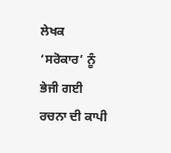ਲੇਖਕ ‘ਸਰੋਕਾਰ’ ਨੂੰ ਭੇਜੀ ਗਈ ਰਚਨਾ ਦੀ ਕਾਪੀ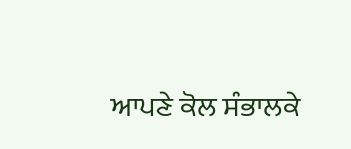ਆਪਣੇ ਕੋਲ ਸੰਭਾਲਕੇ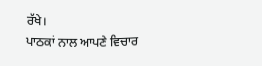ਰੱਖੇ।
ਪਾਠਕਾਂ ਨਾਲ ਆਪਣੇ ਵਿਚਾਰ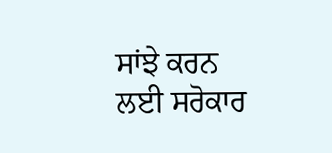ਸਾਂਝੇ ਕਰਨ ਲਈ ਸਰੋਕਾਰ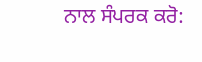ਨਾਲ ਸੰਪਰਕ ਕਰੋ: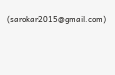(sarokar2015@gmail.com)